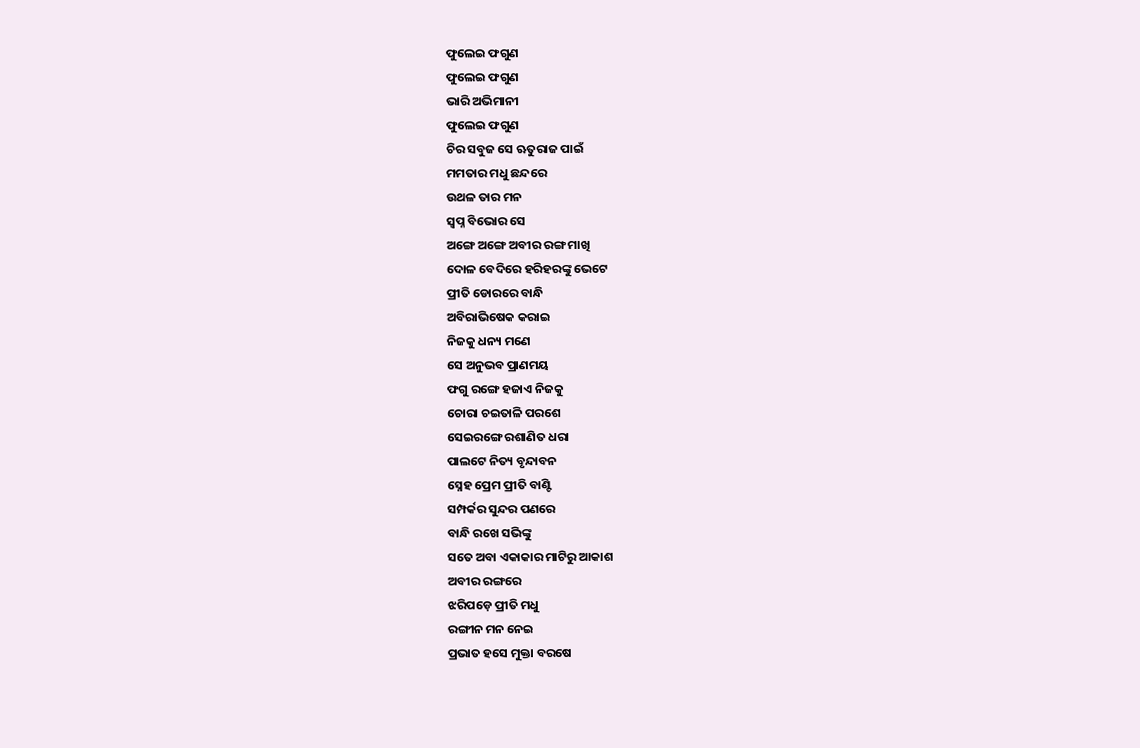ଫୁଲେଇ ଫଗୁଣ
ଫୁଲେଇ ଫଗୁଣ
ଭାରି ଅଭିମାନୀ
ଫୁଲେଇ ଫଗୁଣ
ଚିର ସବୁଜ ସେ ଋତୁରାଜ ପାଇଁ
ମମତାର ମଧୁ ଛନ୍ଦରେ
ଉଥଳ ତାର ମନ
ସ୍ବପ୍ନ ବିଭୋର ସେ
ଅଙ୍ଗେ ଅଙ୍ଗେ ଅବୀର ରଙ୍ଗ ମାଖି
ଦୋଳ ବେଦିରେ ହରିହରଙ୍କୁ ଭେଟେ
ପ୍ରୀତି ଡୋରରେ ବାନ୍ଧି
ଅବିରାଭିଷେକ କରାଇ
ନିଜକୁ ଧନ୍ୟ ମଣେ
ସେ ଅନୁଭବ ପ୍ରାଣମୟ
ଫଗୁ ରଙ୍ଗେ ହଜାଏ ନିଜକୁ
ଚୋରା ଚଇତାଳି ପରଶେ
ସେଇରଙ୍ଗେ ରଶାଣିତ ଧରା
ପାଲଟେ ନିତ୍ୟ ବୃନ୍ଦାବନ
ସ୍ନେହ ପ୍ରେମ ପ୍ରୀତି ବାଣ୍ଟି
ସମ୍ପର୍କର ସୁନ୍ଦର ପଣରେ
ବାନ୍ଧି ରଖେ ସଭିଙ୍କୁ
ସତେ ଅବା ଏକାକାର ମାଟିରୁ ଆକାଶ
ଅବୀର ରଙ୍ଗରେ
ଝରିପଡ଼େ ପ୍ରୀତି ମଧୁ
ରଙ୍ଗୀନ ମନ ନେଇ
ପ୍ରଭାତ ହସେ ମୁକ୍ତା ବରଷେ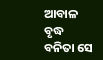ଆବାଳ ବୃଦ୍ଧ ବନିତା ସେ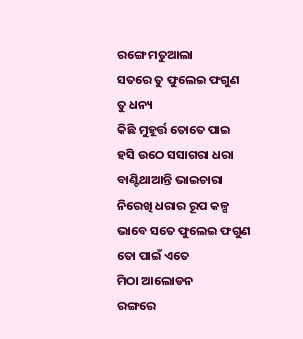ରଙ୍ଗେ ମତୁଆଲା
ସତରେ ତୁ ଫୁଲେଇ ଫଗୁଣ
ତୁ ଧନ୍ୟ
କିଛି ମୁହୂର୍ତ୍ତ ତୋତେ ପାଇ
ହସି ଉଠେ ସସାଗରା ଧରା
ବାଣ୍ଟିଥାଆନ୍ତି ଭାଇଚାରା
ନିରେଖି ଧରାର ରୂପ କଳ୍ପ
ଭାବେ ସତେ ଫୁଲେଇ ଫଗୁଣ
ତୋ ପାଇଁ ଏତେ
ମିଠା ଆଲୋଡନ
ରଙ୍ଗରେ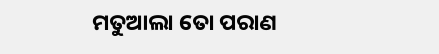ମତୁଆଲା ତୋ ପରାଣ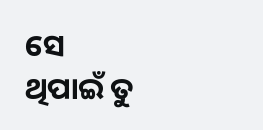ସେ ଥିପାଇଁ ତୁ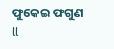ଫୁକେଇ ଫଗୁଣ ll